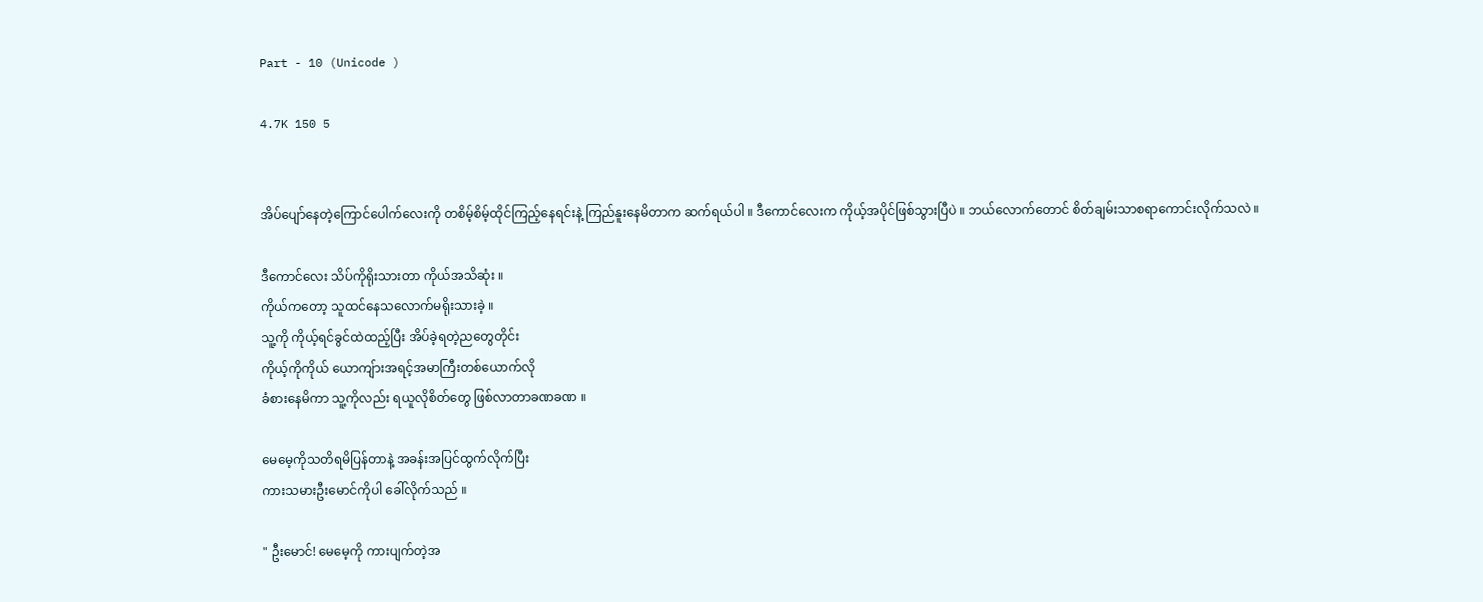Part - 10 (Unicode )

4.7K 150 5


အိပ်ပျော်နေတဲ့ကြောင်ပေါက်လေးကို တစိမ့်စိမ့်ထိုင်ကြည့်နေရင်းနဲ့ ကြည်နူးနေမိတာက ဆက်ရယ်ပါ ။ ဒီကောင်လေးက ကိုယ့်အပိုင်ဖြစ်သွားပြီပဲ ။ ဘယ်လောက်တောင် စိတ်ချမ်းသာစရာကောင်းလိုက်သလဲ ။

ဒီကောင်လေး သိပ်ကိုရိုးသားတာ ကိုယ်အသိဆုံး ။
ကိုယ်ကတော့ သူထင်နေသလောက်မရိုးသားခဲ့ ။
သူ့ကို ကိုယ့်ရင်ခွင်ထဲထည့်ပြီး အိပ်ခဲ့ရတဲ့ညတွေတိုင်း
ကိုယ့်ကိုကိုယ် ယောကျ်ားအရင့်အမာကြီးတစ်ယောက်လို
ခံစားနေမိကာ သူ့ကိုလည်း ရယူလိုစိတ်တွေ ဖြစ်လာတာခဏခဏ ။

မေမေ့ကိုသတိရမိပြန်တာနဲ့ အခန်းအပြင်ထွက်လိုက်ပြီး
ကားသမားဦးမောင်ကိုပါ ခေါ်လိုက်သည် ။

" ဦးမောင်! မေမေ့ကို ကားပျက်တဲ့အ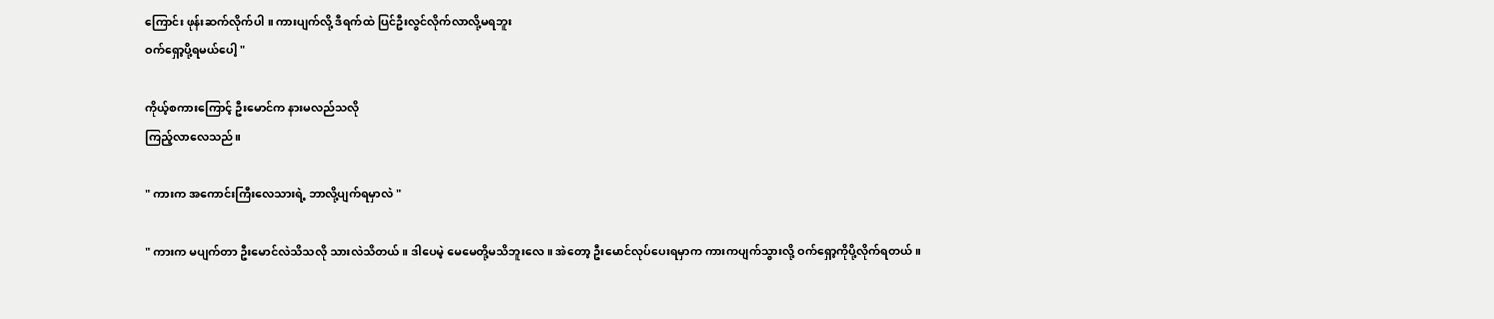ကြောင်း ဖုန်းဆက်လိုက်ပါ ။ ကားပျက်လို့ ဒီရက်ထဲ ပြင်ဦးလွင်လိုက်လာလို့မရဘူး
ဝက်ရှော့ပို့ရမယ်ပေါ့ "

ကိုယ့်စကားကြောင့် ဦးမောင်က နားမလည်သလို
ကြည့်လာလေသည်။

" ကားက အကောင်းကြီးလေသားရဲ့ ဘာလို့ပျက်ရမှာလဲ "

" ကားက မပျက်တာ ဦးမောင်လဲသိသလို သားလဲသိတယ်။ ဒါပေမဲ့ မေမေတို့မသိဘူးလေ ။ အဲတော့ ဦးမောင်လုပ်ပေးရမှာက ကားကပျက်သွားလို့ ဝက်ရှော့ကိုပို့လိုက်ရတယ် ။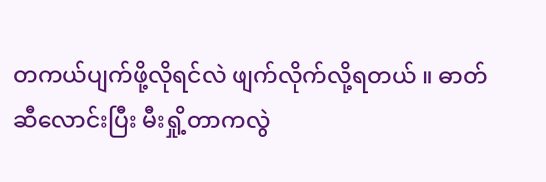တကယ်ပျက်ဖို့လိုရင်လဲ ဖျက်လိုက်လို့ရတယ် ။ ဓာတ်ဆီလောင်းပြီး မီးရှို့တာကလွဲ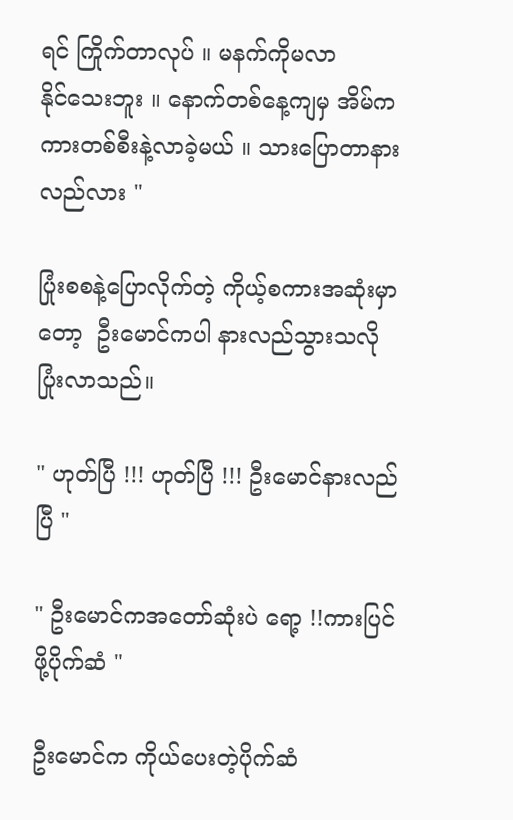ရင် ကြိုက်တာလုပ် ။ မနက်ကိုမလာ
နိုင်သေးဘူး ။ နောက်တစ်နေ့ကျမှ အိမ်က ကားတစ်စီးနဲ့လာခဲ့မယ် ။ သားပြောတာနားလည်လား "

ပြုံးစစနဲ့ပြောလိုက်တဲ့ ကိုယ့်စကားအဆုံးမှာတော့  ဦးမောင်ကပါ နားလည်သွားသလို ပြုံးလာသည်။

" ဟုတ်ပြီ !!! ဟုတ်ပြီ !!! ဦးမောင်နားလည်ပြီ "

" ဦးမောင်ကအတော်ဆုံးပဲ ရော့ !!ကားပြင်ဖို့ပိုက်ဆံ "

ဦးမောင်က ကိုယ်ပေးတဲ့ပိုက်ဆံ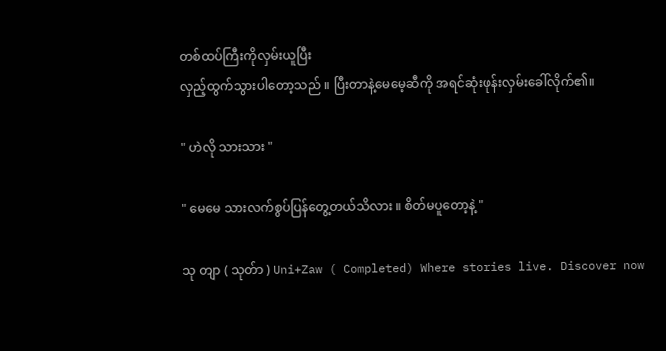တစ်ထပ်ကြီးကိုလှမ်းယူပြီး
လှည့်ထွက်သွားပါတော့သည် ။ ပြီးတာနဲ့မေမေ့ဆီကို အရင်ဆုံးဖုန်းလှမ်းခေါ်လိုက်၏။

" ဟဲလို သားသား "

" မေမေ သားလက်စွပ်ပြန်တွေ့တယ်သိလား ။ စိတ်မပူတော့နဲ့ "

သု တျာ ( သုတ်ာ ) Uni+Zaw ( Completed) Where stories live. Discover now